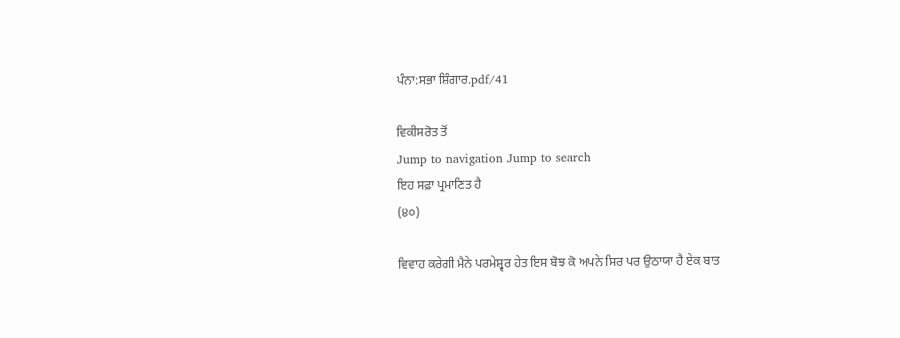ਪੰਨਾ:ਸਭਾ ਸ਼ਿੰਗਾਰ.pdf/41

ਵਿਕੀਸਰੋਤ ਤੋਂ
Jump to navigation Jump to search
ਇਹ ਸਫ਼ਾ ਪ੍ਰਮਾਣਿਤ ਹੈ
(੪੦)

ਵਿਵਾਹ ਕਰੇਗੀ ਮੈਨੇ ਪਰਮੇਸ਼੍ਵਰ ਹੇਤ ਇਸ ਬੋਝ ਕੋ ਅਪਨੇ ਸਿਰ ਪਰ ਉਠਾਯਾ ਹੈ ਏਕ ਬਾਤ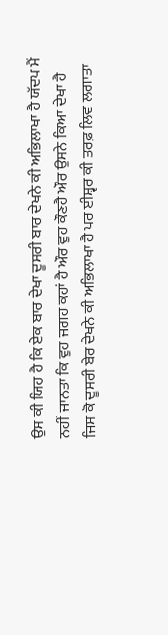ਉਸ ਕੀ ਯਿਹ ਹੈ ਕਿ ਏਕ ਬਾਰ ਦੇਖਾ ਦੂਸਰੀ ਬਾਰ ਦੇਖਨੇ ਕੀ ਅਭਿਲਾਖਾ ਹੈ ਯੱਦਪ ਮੈਂ ਨਹੀਂ ਜਾਨਤਾ ਕਿ ਵੁਹ ਜਗਹ ਕਹਾਂ ਹੈ ਔਰ ਵੁਹ ਕੌਣਹੈ ਔਰ ਉਸਨੇ ਕਿਆ ਦੇਖਾ ਹੈ ਜਿਸ ਕੋ ਦੂਸਰੀ ਬੇਰ ਦੇਖਨੇ ਕੀ ਅਭਿਲਾਖਾ ਹੈ ਪਰ ਈਸ਼੍ਵਰ ਕੀ ਤਰਫ਼ ਲਿਵ ਲਗਾਤਾ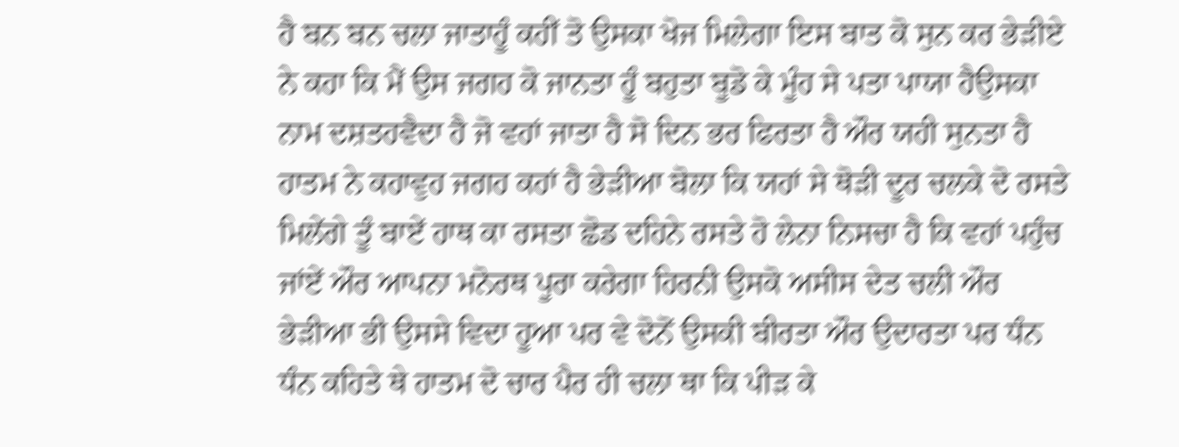ਹੈ ਬਨ ਬਨ ਚਲਾ ਜਾਤਾਹੂੰ ਕਹੀਂ ਤੋ ਉਸਕਾ ਖੋਜ ਮਿਲੇਗਾ ਇਸ ਬਾਤ ਕੋ ਸੁਨ ਕਰ ਭੇੜੀਏ ਨੇ ਕਹਾ ਕਿ ਮੈਂ ਉਸ ਜਗਹ ਕੋ ਜਾਨਤਾ ਹੂੰ ਬਹੁਤਾ ਬੂਡੋ ਕੇ ਮੂੰਹ ਸੇ ਪਤਾ ਪਾਯਾ ਹੈਉਸਕਾ ਨਾਮ ਦਸ਼ਤਹਵੈਦਾ ਹੈ ਜੋ ਵਹਾਂ ਜਾਤਾ ਹੈ ਸੋ ਦਿਨ ਭਰ ਫਿਰਤਾ ਹੈ ਔਰ ਯਹੀ ਸੁਨਤਾ ਹੈ ਹਾਤਮ ਨੇ ਕਹਾਵੁਹ ਜਗਹ ਕਹਾਂ ਹੈ ਭੇੜੀਆ ਬੋਲਾ ਕਿ ਯਹਾਂ ਸੇ ਥੋੜੀ ਦੂਰ ਚਲਕੇ ਦੋ ਰਸਤੇ ਮਿਲੇਂਗੇ ਤੂੰ ਬਾਏਂ ਹਾਥ ਕਾ ਰਸਤਾ ਛੋਡ ਦਹਿਨੇ ਰਸਤੇ ਹੋ ਲੇਨਾ ਨਿਸਚਾ ਹੈ ਕਿ ਵਹਾਂ ਪਹੁੰਚ ਜਾਂਏਂ ਔਰ ਆਪਨਾ ਮਨੋਰਥ ਪੂਰਾ ਕਰੇਗਾ ਹਿਰਨੀ ਉਸਕੋ ਅਸੀਸ ਦੇਤ ਚਲੀ ਔਰ ਭੇੜੀਆ ਭੀ ਉਸਸੇ ਵਿਦਾ ਹੂਆ ਪਰ ਵੇ ਦੋਨੋਂ ਉਸਕੀ ਬੀਰਤਾ ਔਰ ਉਦਾਰਤਾ ਪਰ ਧੰਨ ਧੰਨ ਕਹਿਤੇ ਥੇ ਹਾਤਮ ਦੋ ਚਾਰ ਪੈਰ ਹੀ ਚਲਾ ਥਾ ਕਿ ਪੀੜ ਕੇ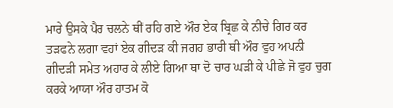ਮਾਰੇ ਉਸਕੇ ਪੈਰ ਚਲਨੇ ਥੀਂ ਰਹਿ ਗਏ ਔਰ ਏਕ ਬ੍ਰਿਛ ਕੇ ਨੀਚੇ ਗਿਰ ਕਰ ਤੜਫਨੇ ਲਗਾ ਵਹਾਂ ਏਕ ਗੀਦੜ ਕੀ ਜਗਹ ਭਾਰੀ ਥੀ ਔਰ ਵੁਹ ਅਪਨੀ ਗੀਦੜੀ ਸਮੇਤ ਅਹਾਰ ਕੇ ਲੀਏ ਗਿਆ ਥਾ ਦੋ ਚਾਰ ਘੜੀ ਕੇ ਪੀਛੇ ਜੋ ਵੁਹ ਚੁਗ ਕਰਕੇ ਆਯਾ ਔਰ ਹਾਤਮ ਕੋ